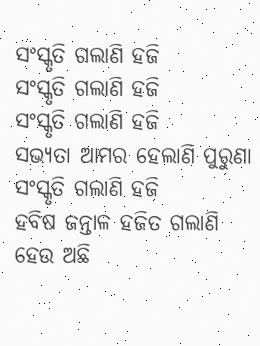ସଂସ୍କୃତି ଗଲାଣି ହଜି
ସଂସ୍କୃତି ଗଲାଣି ହଜି
ସଂସ୍କୃତି ଗଲାଣି ହଜି
ସଭ୍ୟତା ଆମର ହେଲାଣି ପୁରୁଣା
ସଂସ୍କୃତି ଗଲାଣି ହଜି
ହବିଷ ଜନ୍ତାଳ ହଜିତ ଗଲାଣି
ହେଉ ଅଛି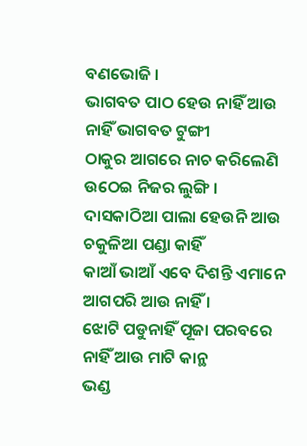ବଣଭୋଜି ।
ଭାଗବତ ପାଠ ହେଉ ନାହିଁ ଆଉ
ନାହିଁ ଭାଗବତ ଟୁଙ୍ଗୀ
ଠାକୁର ଆଗରେ ନାଚ କରିଲେଣି
ଉଠେଇ ନିଜର ଲୁଙ୍ଗି ।
ଦାସକାଠିଆ ପାଲା ହେଉନି ଆଉ
ଚକୁଳିଆ ପଣ୍ଡା କାହିଁ
କାଆଁ ଭାଆଁ ଏବେ ଦିଶନ୍ତି ଏମାନେ
ଆଗପରି ଆଉ ନାହିଁ ।
ଝୋଟି ପଡୁନାହିଁ ପୂଜା ପରବରେ
ନାହିଁ ଆଉ ମାଟି କାନ୍ଥ
ଭଣ୍ଡ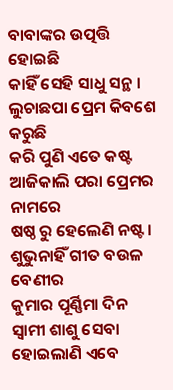ବାବାଙ୍କର ଉତ୍ପତ୍ତି ହୋଇଛି
କାହିଁ ସେହି ସାଧୁ ସନ୍ଥ ।
ଲୁଚାଛପା ପ୍ରେମ କିବଶେ କରୁଛି
କରି ପୁଣି ଏତେ କଷ୍ଟ
ଆଜିକାଲି ପରା ପ୍ରେମର ନାମରେ
ଷଷ୍ଠ ରୁ ହେଲେଣି ନଷ୍ଟ ।
ଶୁଭୁନାହିଁ ଗୀତ ବଉଳ ବେଣୀର
କୁମାର ପୂର୍ଣ୍ଣିମା ଦିନ
ସ୍ୱାମୀ ଶାଶୁ ସେବା ହୋଇଲାଣି ଏବେ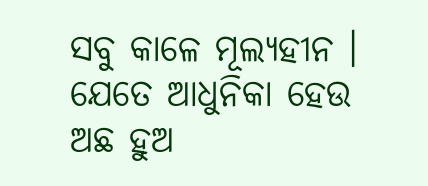ସବୁ କାଳେ ମୂଲ୍ୟହୀନ ।
ଯେତେ ଆଧୁନିକା ହେଉ ଅଛ ହୁଅ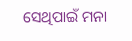ସେଥିପାଇଁ ମନା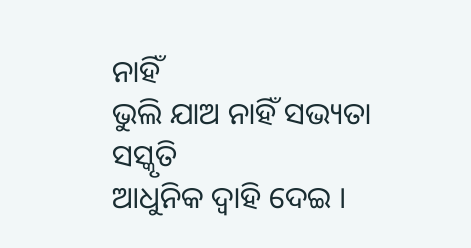ନାହିଁ
ଭୁଲି ଯାଅ ନାହିଁ ସଭ୍ୟତା ସସ୍କୃତି
ଆଧୁନିକ ଦ୍ୱାହି ଦେଇ ।